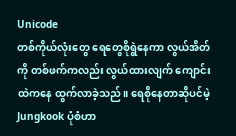Unicode
တစ်ကိုယ်လုံးတွေ ရေတွေစိုရွဲနေကာ လွယ်အိတ်ကို တစ်ဖက်ကလည်း လွယ်ထားလျက် ကျောင်းထဲကနေ ထွက်လာခဲ့သည်။ ရေစိုနေတာဆိုပင်မဲ့ Jungkook ပုံစံဟာ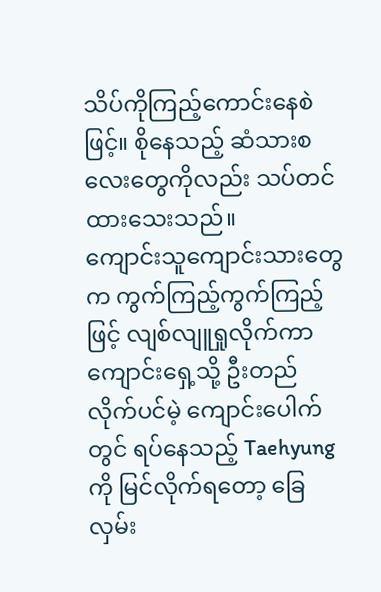သိပ်ကိုကြည့်ကောင်းနေစဲဖြင့်။ စိုနေသည့် ဆံသားစလေးတွေကိုလည်း သပ်တင်ထားသေးသည်။
ကျောင်းသူကျောင်းသားတွေက ကွက်ကြည့်ကွက်ကြည့်ဖြင့် လျစ်လျူရှုလိုက်ကာ ကျောင်းရှေ့သို့ ဦးတည်လိုက်ပင်မဲ့ ကျောင်းပေါက်တွင် ရပ်နေသည့် Taehyung ကို မြင်လိုက်ရတော့ ခြေလှမ်း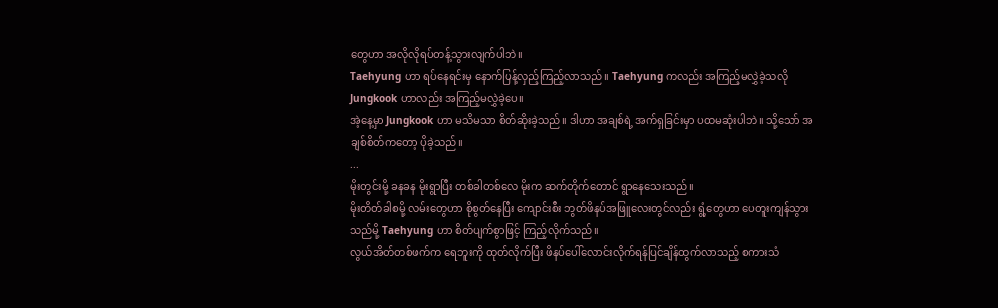တွေဟာ အလိုလိုရပ်တန့်သွားလျက်ပါဘဲ။
Taehyung ဟာ ရပ်နေရင်းမှ နောက်ပြန့်လှည့်ကြည့်လာသည်။ Taehyung ကလည်း အကြည့်မလွှဲခဲ့သလို Jungkook ဟာလည်း အကြည့်မလွှဲခဲ့ပေ။
အဲ့နေ့မှာ Jungkook ဟာ မသိမသာ စိတ်ဆိုးခဲ့သည်။ ဒါဟာ အချစ်ရဲ့ အက်ရှခြင်းမှာ ပထမဆုံးပါဘဲ။ သို့သော် အချစ်စိတ်ကတော့ ပိုခဲ့သည်။
...
မိုးတွင်းမို့ ခနခန မိုးရွာပြီး တစ်ခါတစ်လေ မိုးက ဆက်တိုက်တောင် ရွာနေသေးသည်။
မိုးတိတ်ခါစမို့ လမ်းတွေဟာ စိုစွတ်နေပြီး ကျောင်းစီး ဘွတ်ဖိနပ်အဖြူလေးတွင်လည်း ရွံ့တွေဟာ ပေတူးကျန်သွားသည်မို့ Taehyung ဟာ စိတ်ပျက်စွာဖြင့် ကြည့်လိုက်သည်။
လွယ်အိတ်တစ်ဖက်က ရေဘူးကို ထုတ်လိုက်ပြီး ဖိနပ်ပေါ်လောင်းလိုက်ရန်ပြင်ချိန်ထွက်လာသည့် စကားသံ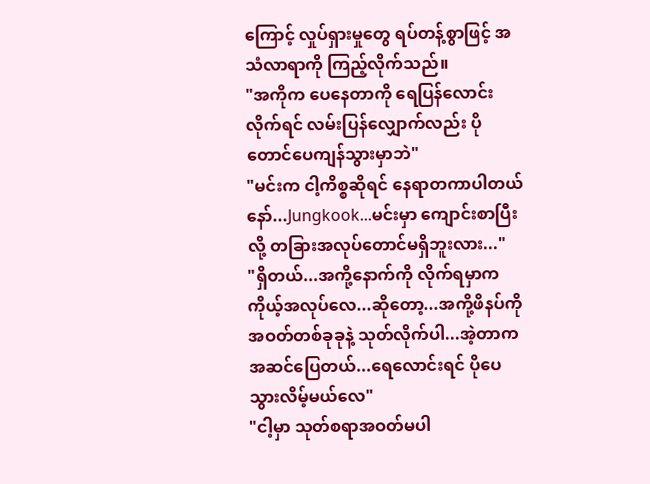ကြောင့် လှုပ်ရှားမှုတွေ ရပ်တန့်စွာဖြင့် အသံလာရာကို ကြည့်လိုက်သည်။
"အကိုက ပေနေတာကို ရေပြန်လောင်းလိုက်ရင် လမ်းပြန်လျှောက်လည်း ပိုတောင်ပေကျန်သွားမှာဘဲ"
"မင်းက ငါ့ကိစ္စဆိုရင် နေရာတကာပါတယ်နော်...Jungkook...မင်းမှာ ကျောင်းစာပြီးလို့ တခြားအလုပ်တောင်မရှိဘူးလား..."
"ရှိတယ်...အကို့နောက်ကို လိုက်ရမှာက ကိုယ့်အလုပ်လေ...ဆိုတော့...အကို့ဖိနပ်ကို အဝတ်တစ်ခုခုနဲ့ သုတ်လိုက်ပါ...အဲ့တာက အဆင်ပြေတယ်...ရေလောင်းရင် ပိုပေသွားလိမ့်မယ်လေ"
"ငါ့မှာ သုတ်စရာအဝတ်မပါ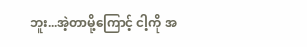ဘူး...အဲ့တာမို့ကြောင့် ငါ့ကို အ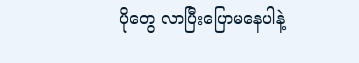ပိုတွေ လာပြီးပြောမနေပါနဲ့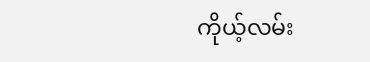ကိုယ့်လမ်း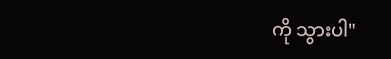ကို သွားပါ"